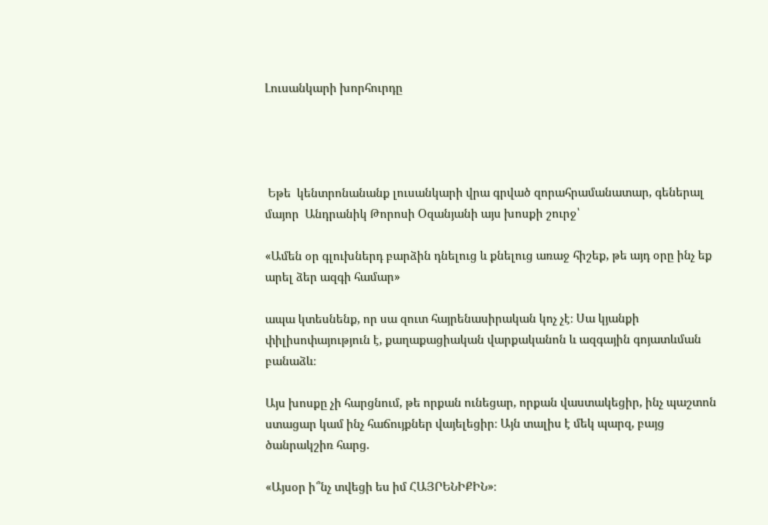Լուսանկարի խորհուրդը




 Եթե  կենտրոնանանք լուսանկարի վրա գրված զորահրամանատար, գեներալ մայոր  Անդրանիկ Թորոսի Օզանյանի այս խոսքի շուրջ՝

«Ամեն օր գլուխներդ բարձին դնելուց և քնելուց առաջ հիշեք, թե այդ օրը ինչ եք արել ձեր ազգի համար»

ապա կտեսնենք, որ սա զուտ հայրենասիրական կոչ չէ։ Սա կյանքի փիլիսոփայություն է, քաղաքացիական վարքականոն և ազգային գոյատևման բանաձև։

Այս խոսքը չի հարցնում, թե որքան ունեցար, որքան վաստակեցիր, ինչ պաշտոն ստացար կամ ինչ հաճույքներ վայելեցիր։ Այն տալիս է մեկ պարզ, բայց ծանրակշիռ հարց.

«Այսօր ի՞նչ տվեցի ես իմ ՀԱՅՐԵՆԻՔԻՆ»։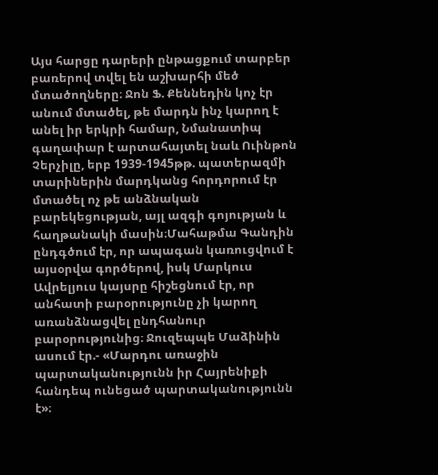Այս հարցը դարերի ընթացքում տարբեր բառերով տվել են աշխարհի մեծ մտածողները։ Ջոն Ֆ. Քեննեդին կոչ էր անում մտածել, թե մարդն ինչ կարող է անել իր երկրի համար, Նմանատիպ գաղափար է արտահայտել նաև Ուինթոն Չերչիլը, երբ 1939-1945թթ. պատերազմի տարիներին մարդկանց հորդորում էր մտածել ոչ թե անձնական բարեկեցության, այլ ազգի գոյության և հաղթանակի մասին։Մահաթմա Գանդին  ընդգծում էր, որ ապագան կառուցվում է այսօրվա գործերով, իսկ Մարկուս Ավրելյուս կայսրը հիշեցնում էր, որ անհատի բարօրությունը չի կարող առանձնացվել ընդհանուր բարօրությունից։ Ջուզեպպե Մաձինին  ասում էր.- «Մարդու առաջին պարտականությունն իր Հայրենիքի հանդեպ ունեցած պարտականությունն է»։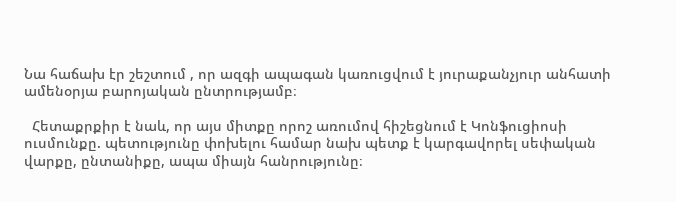Նա հաճախ էր շեշտում , որ ազգի ապագան կառուցվում է յուրաքանչյուր անհատի ամենօրյա բարոյական ընտրությամբ։

  Հետաքրքիր է նաև, որ այս միտքը որոշ առումով հիշեցնում է Կոնֆուցիոսի  ուսմունքը. պետությունը փոխելու համար նախ պետք է կարգավորել սեփական վարքը, ընտանիքը, ապա միայն հանրությունը։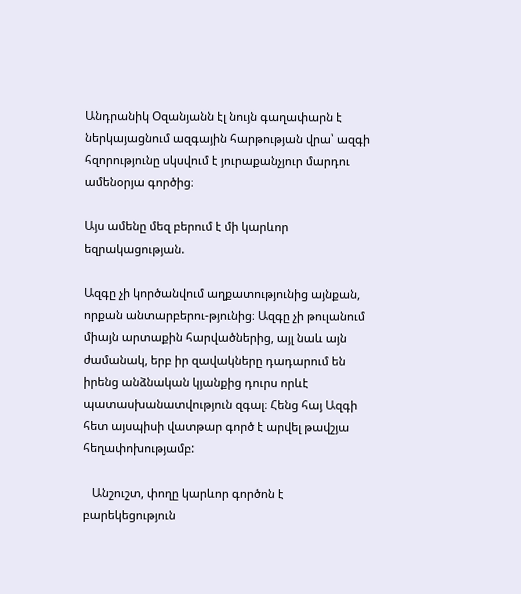Անդրանիկ Օզանյանն էլ նույն գաղափարն է ներկայացնում ազգային հարթության վրա՝ ազգի հզորությունը սկսվում է յուրաքանչյուր մարդու ամենօրյա գործից։

Այս ամենը մեզ բերում է մի կարևոր եզրակացության.

Ազգը չի կործանվում աղքատությունից այնքան, որքան անտարբերու-թյունից։ Ազգը չի թուլանում միայն արտաքին հարվածներից, այլ նաև այն ժամանակ, երբ իր զավակները դադարում են իրենց անձնական կյանքից դուրս որևէ պատասխանատվություն զգալ։ Հենց հայ Ազգի հետ այսպիսի վատթար գործ է արվել թավշյա հեղափոխությամբ:

   Անշուշտ, փողը կարևոր գործոն է  բարեկեցություն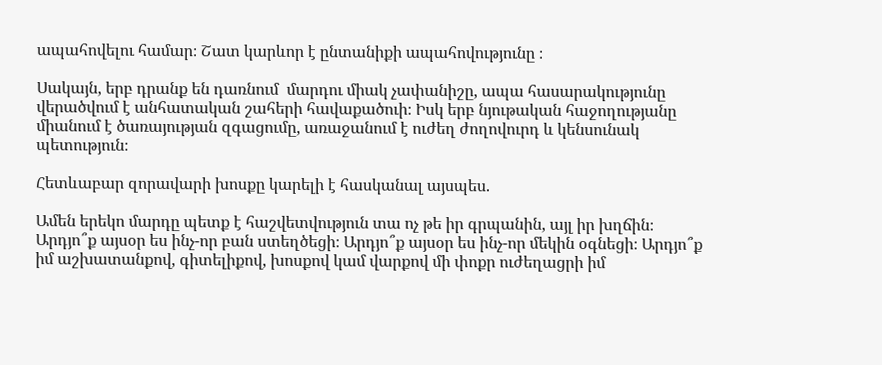ապահովելու համար։ Շատ կարևոր է ընտանիքի ապահովությունը ։

Սակայն, երբ դրանք են դառնում  մարդու միակ չափանիշը, ապա հասարակությունը վերածվում է անհատական շահերի հավաքածուի։ Իսկ երբ նյութական հաջողությանը միանում է ծառայության զգացումը, առաջանում է ուժեղ ժողովուրդ և կենսունակ պետություն։

Հետևաբար զորավարի խոսքը կարելի է հասկանալ այսպես.

Ամեն երեկո մարդը պետք է հաշվետվություն տա ոչ թե իր գրպանին, այլ իր խղճին։ Արդյո՞ք այսօր ես ինչ-որ բան ստեղծեցի։ Արդյո՞ք այսօր ես ինչ-որ մեկին օգնեցի։ Արդյո՞ք իմ աշխատանքով, գիտելիքով, խոսքով կամ վարքով մի փոքր ուժեղացրի իմ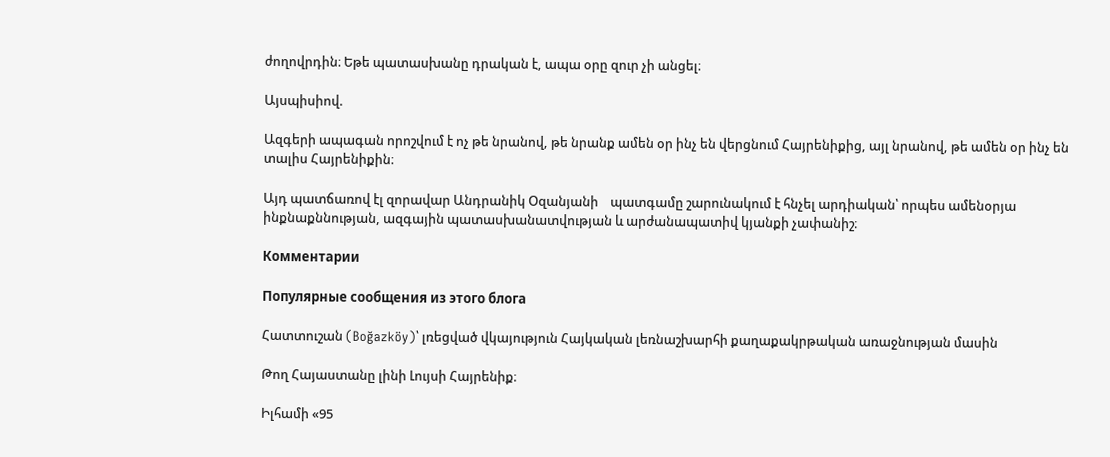ժողովրդին։ Եթե պատասխանը դրական է, ապա օրը զուր չի անցել։

Այսպիսիով.

Ազգերի ապագան որոշվում է ոչ թե նրանով, թե նրանք ամեն օր ինչ են վերցնում Հայրենիքից, այլ նրանով, թե ամեն օր ինչ են տալիս Հայրենիքին։

Այդ պատճառով էլ զորավար Անդրանիկ Օզանյանի    պատգամը շարունակում է հնչել արդիական՝ որպես ամենօրյա ինքնաքննության, ազգային պատասխանատվության և արժանապատիվ կյանքի չափանիշ։

Комментарии

Популярные сообщения из этого блога

Հատտուշան (Boğazköy)՝ լռեցված վկայություն Հայկական լեռնաշխարհի քաղաքակրթական առաջնության մասին

Թող Հայաստանը լինի Լույսի Հայրենիք։

Իլհամի «95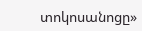տոկոսանոցը»